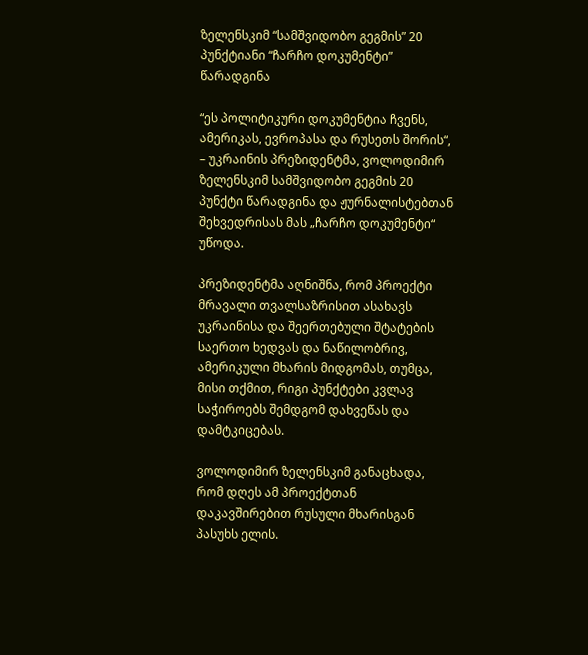ზელენსკიმ “სამშვიდობო გეგმის” 20 პუნქტიანი “ჩარჩო დოკუმენტი” წარადგინა

“ეს პოლიტიკური დოკუმენტია ჩვენს, ამერიკას, ევროპასა და რუსეთს შორის“, – უკრაინის პრეზიდენტმა, ვოლოდიმირ ზელენსკიმ სამშვიდობო გეგმის 20 პუნქტი წარადგინა და ჟურნალისტებთან შეხვედრისას მას „ჩარჩო დოკუმენტი“ უწოდა.

პრეზიდენტმა აღნიშნა, რომ პროექტი მრავალი თვალსაზრისით ასახავს უკრაინისა და შეერთებული შტატების საერთო ხედვას და ნაწილობრივ, ამერიკული მხარის მიდგომას, თუმცა, მისი თქმით, რიგი პუნქტები კვლავ საჭიროებს შემდგომ დახვეწას და დამტკიცებას.

ვოლოდიმირ ზელენსკიმ განაცხადა, რომ დღეს ამ პროექტთან დაკავშირებით რუსული მხარისგან პასუხს ელის.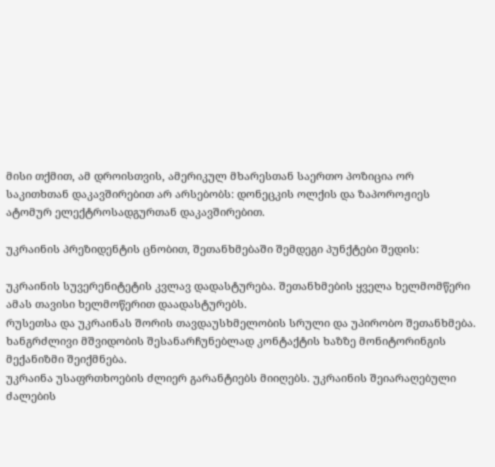მისი თქმით, ამ დროისთვის, ამერიკულ მხარესთან საერთო პოზიცია ორ საკითხთან დაკავშირებით არ არსებობს: დონეცკის ოლქის და ზაპოროჟიეს ატომურ ელექტროსადგურთან დაკავშირებით.

უკრაინის პრეზიდენტის ცნობით, შეთანხმებაში შემდეგი პუნქტები შედის:

უკრაინის სუვერენიტეტის კვლავ დადასტურება. შეთანხმების ყველა ხელმომწერი ამას თავისი ხელმოწერით დაადასტურებს.
რუსეთსა და უკრაინას შორის თავდაუსხმელობის სრული და უპირობო შეთანხმება. ხანგრძლივი მშვიდობის შესანარჩუნებლად კონტაქტის ხაზზე მონიტორინგის მექანიზმი შეიქმნება.
უკრაინა უსაფრთხოების ძლიერ გარანტიებს მიიღებს. უკრაინის შეიარაღებული ძალების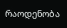რაოდენობა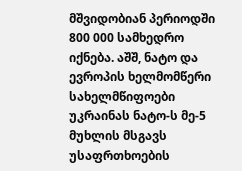მშვიდობიან პერიოდში 800 000 სამხედრო იქნება. აშშ, ნატო და ევროპის ხელმომწერი სახელმწიფოები უკრაინას ნატო-ს მე-5 მუხლის მსგავს უსაფრთხოების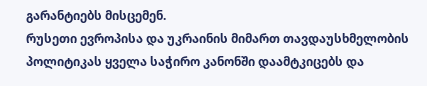გარანტიებს მისცემენ.
რუსეთი ევროპისა და უკრაინის მიმართ თავდაუსხმელობის პოლიტიკას ყველა საჭირო კანონში დაამტკიცებს და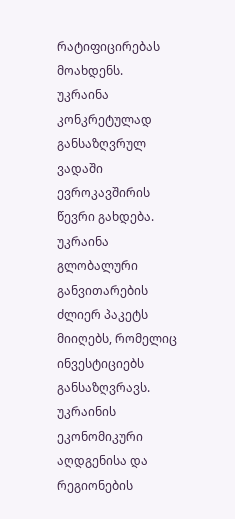რატიფიცირებას მოახდენს.
უკრაინა კონკრეტულად განსაზღვრულ ვადაში ევროკავშირის წევრი გახდება.
უკრაინა გლობალური განვითარების ძლიერ პაკეტს მიიღებს, რომელიც ინვესტიციებს განსაზღვრავს.
უკრაინის ეკონომიკური აღდგენისა და რეგიონების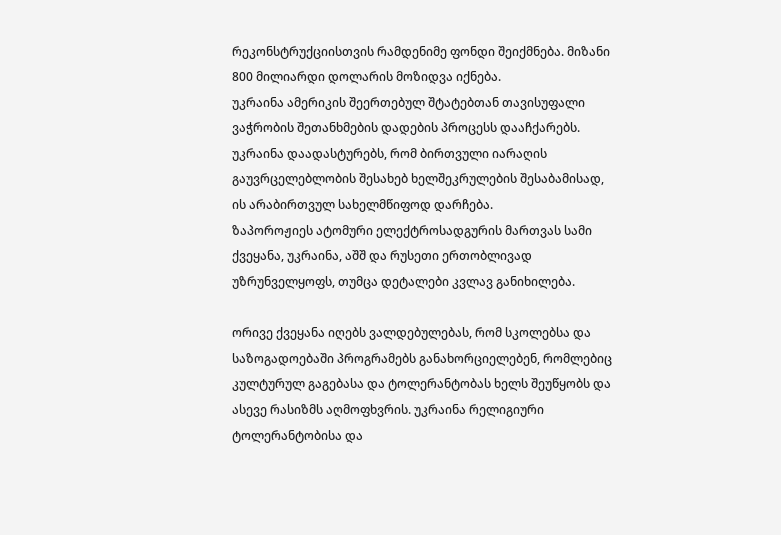რეკონსტრუქციისთვის რამდენიმე ფონდი შეიქმნება. მიზანი 800 მილიარდი დოლარის მოზიდვა იქნება.
უკრაინა ამერიკის შეერთებულ შტატებთან თავისუფალი ვაჭრობის შეთანხმების დადების პროცესს დააჩქარებს.
უკრაინა დაადასტურებს, რომ ბირთვული იარაღის გაუვრცელებლობის შესახებ ხელშეკრულების შესაბამისად, ის არაბირთვულ სახელმწიფოდ დარჩება.
ზაპოროჟიეს ატომური ელექტროსადგურის მართვას სამი ქვეყანა, უკრაინა, აშშ და რუსეთი ერთობლივად უზრუნველყოფს, თუმცა დეტალები კვლავ განიხილება.

ორივე ქვეყანა იღებს ვალდებულებას, რომ სკოლებსა და საზოგადოებაში პროგრამებს განახორციელებენ, რომლებიც კულტურულ გაგებასა და ტოლერანტობას ხელს შეუწყობს და ასევე რასიზმს აღმოფხვრის. უკრაინა რელიგიური ტოლერანტობისა და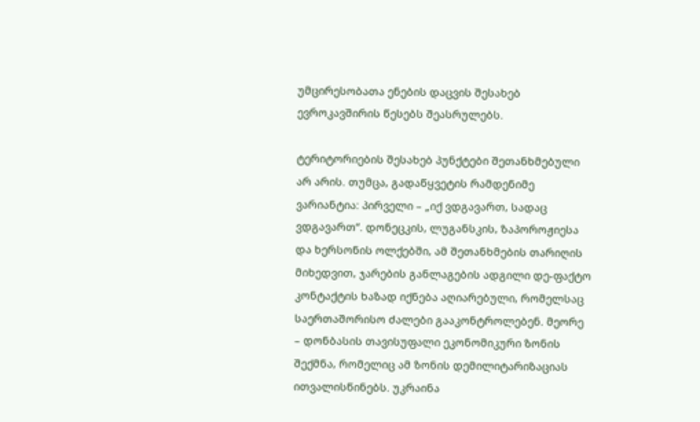უმცირესობათა ენების დაცვის შესახებ ევროკავშირის წესებს შეასრულებს.

ტერიტორიების შესახებ პუნქტები შეთანხმებული არ არის. თუმცა, გადაწყვეტის რამდენიმე ვარიანტია: პირველი – „იქ ვდგავართ, სადაც ვდგავართ“. დონეცკის, ლუგანსკის, ზაპოროჟიესა და ხერსონის ოლქებში, ამ შეთანხმების თარიღის მიხედვით, ჯარების განლაგების ადგილი დე-ფაქტო კონტაქტის ხაზად იქნება აღიარებული, რომელსაც საერთაშორისო ძალები გააკონტროლებენ. მეორე – დონბასის თავისუფალი ეკონომიკური ზონის შექმნა, რომელიც ამ ზონის დემილიტარიზაციას ითვალისწინებს. უკრაინა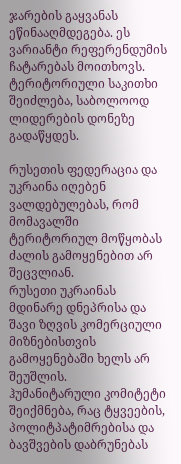ჯარების გაყვანას ეწინააღმდეგება. ეს ვარიანტი რეფერენდუმის ჩატარებას მოითხოვს. ტერიტორიული საკითხი შეიძლება, საბოლოოდ ლიდერების დონეზე გადაწყდეს.

რუსეთის ფედერაცია და უკრაინა იღებენ ვალდებულებას, რომ მომავალში ტერიტორიულ მოწყობას ძალის გამოყენებით არ შეცვლიან.
რუსეთი უკრაინას მდინარე დნეპრისა და შავი ზღვის კომერციული მიზნებისთვის გამოყენებაში ხელს არ შეუშლის.
ჰუმანიტარული კომიტეტი შეიქმნება, რაც ტყვეების, პოლიტპატიმრებისა და ბავშვების დაბრუნებას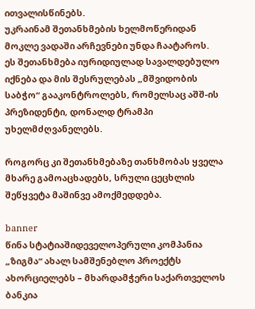ითვალისწინებს.
უკრაინამ შეთანხმების ხელმოწერიდან მოკლე ვადაში არჩევნები უნდა ჩაატაროს.
ეს შეთანხმება იურიდიულად სავალდებულო იქნება და მის შესრულებას „მშვიდობის საბჭო“ გააკონტროლებს, რომელსაც აშშ-ის პრეზიდენტი, დონალდ ტრამპი უხელმძღვანელებს.

როგორც კი შეთანხმებაზე თანხმობას ყველა მხარე გამოაცხადებს, სრული ცეცხლის შეწყვეტა მაშინვე ამოქმედდება.

banner
წინა სტატიაშიდეველოპერული კომპანია „ზიგმა“ ახალ სამშენებლო პროექტს ახორციელებს – მხარდამჭერი საქართველოს ბანკია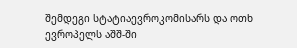შემდეგი სტატიაევროკომისარს და ოთხ ევროპელს აშშ-ში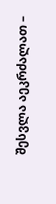შესვლა აეკრძალათ –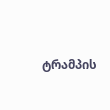ტრამპის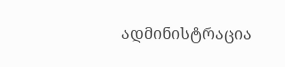ადმინისტრაცია